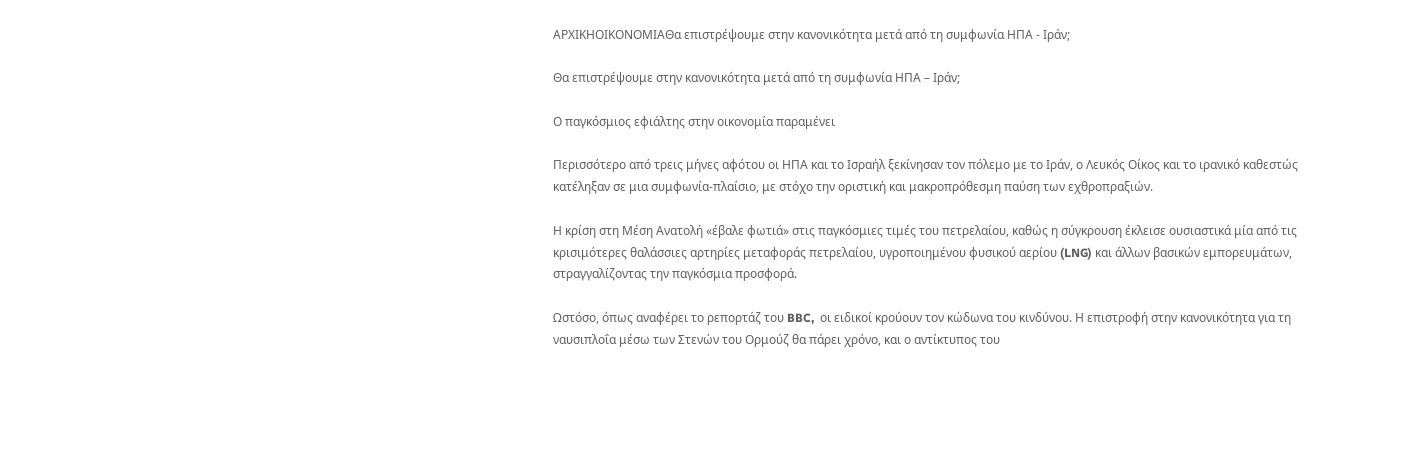ΑΡΧΙΚΗΟΙΚΟΝΟΜΙΑΘα επιστρέψουμε στην κανονικότητα μετά από τη συμφωνία ΗΠΑ - Ιράν;

Θα επιστρέψουμε στην κανονικότητα μετά από τη συμφωνία ΗΠΑ – Ιράν;

Ο παγκόσμιος εφιάλτης στην οικονομία παραμένει

Περισσότερο από τρεις μήνες αφότου οι ΗΠΑ και το Ισραήλ ξεκίνησαν τον πόλεμο με το Ιράν, ο Λευκός Οίκος και το ιρανικό καθεστώς κατέληξαν σε μια συμφωνία-πλαίσιο, με στόχο την οριστική και μακροπρόθεσμη παύση των εχθροπραξιών.

Η κρίση στη Μέση Ανατολή «έβαλε φωτιά» στις παγκόσμιες τιμές του πετρελαίου, καθώς η σύγκρουση έκλεισε ουσιαστικά μία από τις κρισιμότερες θαλάσσιες αρτηρίες μεταφοράς πετρελαίου, υγροποιημένου φυσικού αερίου (LNG) και άλλων βασικών εμπορευμάτων, στραγγαλίζοντας την παγκόσμια προσφορά.

Ωστόσο, όπως αναφέρει το ρεπορτάζ του BBC,  οι ειδικοί κρούουν τον κώδωνα του κινδύνου. Η επιστροφή στην κανονικότητα για τη ναυσιπλοΐα μέσω των Στενών του Ορμούζ θα πάρει χρόνο, και ο αντίκτυπος του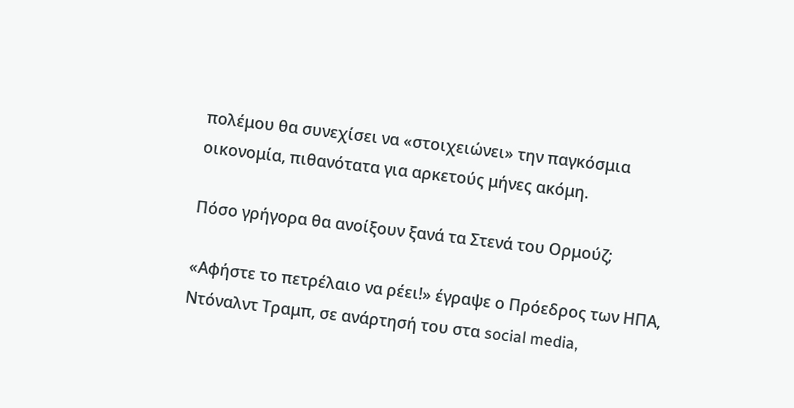πολέμου θα συνεχίσει να «στοιχειώνει» την παγκόσμια οικονομία, πιθανότατα για αρκετούς μήνες ακόμη.

Πόσο γρήγορα θα ανοίξουν ξανά τα Στενά του Ορμούζ;

«Αφήστε το πετρέλαιο να ρέει!» έγραψε ο Πρόεδρος των ΗΠΑ, Ντόναλντ Τραμπ, σε ανάρτησή του στα social media,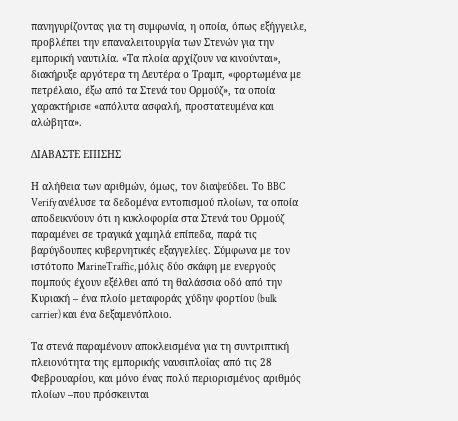πανηγυρίζοντας για τη συμφωνία, η οποία, όπως εξήγγειλε, προβλέπει την επαναλειτουργία των Στενών για την εμπορική ναυτιλία. «Τα πλοία αρχίζουν να κινούνται», διακήρυξε αργότερα τη Δευτέρα ο Τραμπ, «φορτωμένα με πετρέλαιο, έξω από τα Στενά του Ορμούζ», τα οποία χαρακτήρισε «απόλυτα ασφαλή, προστατευμένα και αλώβητα».

ΔΙΑΒΑΣΤΕ ΕΠΙΣΗΣ

Η αλήθεια των αριθμών, όμως, τον διαψεύδει. Το BBC Verify ανέλυσε τα δεδομένα εντοπισμού πλοίων, τα οποία αποδεικνύουν ότι η κυκλοφορία στα Στενά του Ορμούζ παραμένει σε τραγικά χαμηλά επίπεδα, παρά τις βαρύγδουπες κυβερνητικές εξαγγελίες. Σύμφωνα με τον ιστότοπο MarineTraffic, μόλις δύο σκάφη με ενεργούς πομπούς έχουν εξέλθει από τη θαλάσσια οδό από την Κυριακή – ένα πλοίο μεταφοράς χύδην φορτίου (bulk carrier) και ένα δεξαμενόπλοιο.

Τα στενά παραμένουν αποκλεισμένα για τη συντριπτική πλειονότητα της εμπορικής ναυσιπλοΐας από τις 28 Φεβρουαρίου, και μόνο ένας πολύ περιορισμένος αριθμός πλοίων –που πρόσκεινται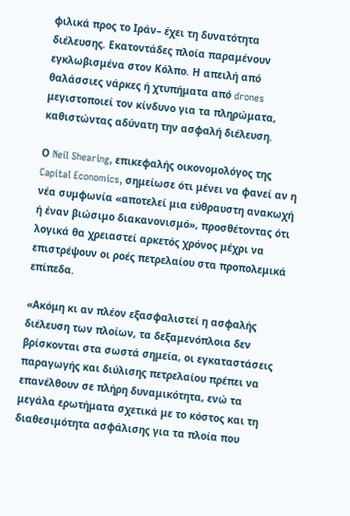φιλικά προς το Ιράν– έχει τη δυνατότητα διέλευσης. Εκατοντάδες πλοία παραμένουν εγκλωβισμένα στον Κόλπο. Η απειλή από θαλάσσιες νάρκες ή χτυπήματα από drones μεγιστοποιεί τον κίνδυνο για τα πληρώματα, καθιστώντας αδύνατη την ασφαλή διέλευση.

Ο Neil Shearing, επικεφαλής οικονομολόγος της Capital Economics, σημείωσε ότι μένει να φανεί αν η νέα συμφωνία «αποτελεί μια εύθραυστη ανακωχή ή έναν βιώσιμο διακανονισμό», προσθέτοντας ότι λογικά θα χρειαστεί αρκετός χρόνος μέχρι να επιστρέψουν οι ροές πετρελαίου στα προπολεμικά επίπεδα.

«Ακόμη κι αν πλέον εξασφαλιστεί η ασφαλής διέλευση των πλοίων, τα δεξαμενόπλοια δεν βρίσκονται στα σωστά σημεία, οι εγκαταστάσεις παραγωγής και διύλισης πετρελαίου πρέπει να επανέλθουν σε πλήρη δυναμικότητα, ενώ τα μεγάλα ερωτήματα σχετικά με το κόστος και τη διαθεσιμότητα ασφάλισης για τα πλοία που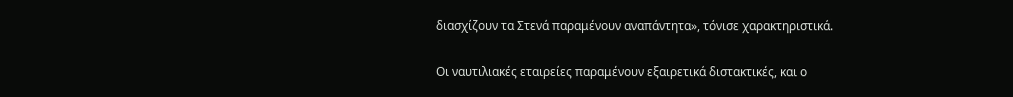διασχίζουν τα Στενά παραμένουν αναπάντητα», τόνισε χαρακτηριστικά.

Οι ναυτιλιακές εταιρείες παραμένουν εξαιρετικά διστακτικές, και ο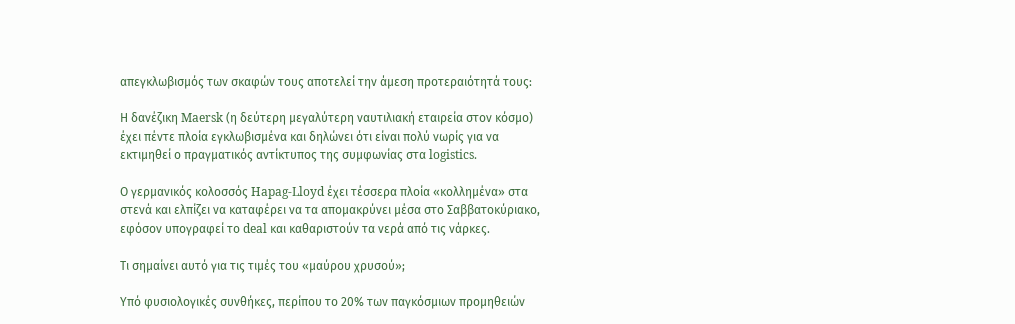απεγκλωβισμός των σκαφών τους αποτελεί την άμεση προτεραιότητά τους:

Η δανέζικη Maersk (η δεύτερη μεγαλύτερη ναυτιλιακή εταιρεία στον κόσμο) έχει πέντε πλοία εγκλωβισμένα και δηλώνει ότι είναι πολύ νωρίς για να εκτιμηθεί ο πραγματικός αντίκτυπος της συμφωνίας στα logistics.

Ο γερμανικός κολοσσός Hapag-Lloyd έχει τέσσερα πλοία «κολλημένα» στα στενά και ελπίζει να καταφέρει να τα απομακρύνει μέσα στο Σαββατοκύριακο, εφόσον υπογραφεί το deal και καθαριστούν τα νερά από τις νάρκες.

Τι σημαίνει αυτό για τις τιμές του «μαύρου χρυσού»;

Υπό φυσιολογικές συνθήκες, περίπου το 20% των παγκόσμιων προμηθειών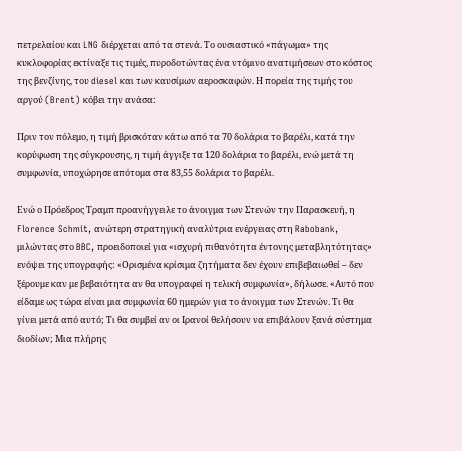πετρελαίου και LNG διέρχεται από τα στενά. Το ουσιαστικό «πάγωμα» της κυκλοφορίας εκτίναξε τις τιμές, πυροδοτώντας ένα ντόμινο ανατιμήσεων στο κόστος της βενζίνης, του diesel και των καυσίμων αεροσκαφών. Η πορεία της τιμής του αργού (Brent) κόβει την ανάσα:

Πριν τον πόλεμο, η τιμή βρισκόταν κάτω από τα 70 δολάρια το βαρέλι, κατά την κορύφωση της σύγκρουσης, η τιμή άγγιξε τα 120 δολάρια το βαρέλι, ενώ μετά τη συμφωνία, υποχώρησε απότομα στα 83,55 δολάρια το βαρέλι.

Ενώ ο Πρόεδρος Τραμπ προανήγγειλε το άνοιγμα των Στενών την Παρασκευή, η Florence Schmit, ανώτερη στρατηγική αναλύτρια ενέργειας στη Rabobank, μιλώντας στο BBC, προειδοποιεί για «ισχυρή πιθανότητα έντονης μεταβλητότητας» ενόψει της υπογραφής: «Ορισμένα κρίσιμα ζητήματα δεν έχουν επιβεβαιωθεί – δεν ξέρουμε καν με βεβαιότητα αν θα υπογραφεί η τελική συμφωνία», δήλωσε. «Αυτό που είδαμε ως τώρα είναι μια συμφωνία 60 ημερών για το άνοιγμα των Στενών. Τι θα γίνει μετά από αυτό; Τι θα συμβεί αν οι Ιρανοί θελήσουν να επιβάλουν ξανά σύστημα διοδίων; Μια πλήρης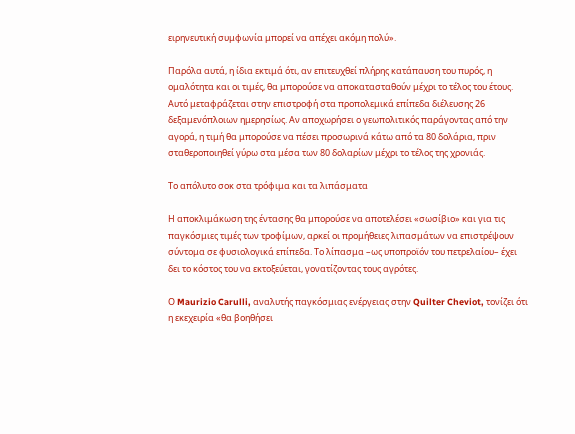ειρηνευτική συμφωνία μπορεί να απέχει ακόμη πολύ».

Παρόλα αυτά, η ίδια εκτιμά ότι, αν επιτευχθεί πλήρης κατάπαυση του πυρός, η ομαλότητα και οι τιμές, θα μπορούσε να αποκατασταθούν μέχρι το τέλος του έτους. Αυτό μεταφράζεται στην επιστροφή στα προπολεμικά επίπεδα διέλευσης 26 δεξαμενόπλοιων ημερησίως. Αν αποχωρήσει ο γεωπολιτικός παράγοντας από την αγορά, η τιμή θα μπορούσε να πέσει προσωρινά κάτω από τα 80 δολάρια, πριν σταθεροποιηθεί γύρω στα μέσα των 80 δολαρίων μέχρι το τέλος της χρονιάς.

Το απόλυτο σοκ στα τρόφιμα και τα λιπάσματα

Η αποκλιμάκωση της έντασης θα μπορούσε να αποτελέσει «σωσίβιο» και για τις παγκόσμιες τιμές των τροφίμων, αρκεί οι προμήθειες λιπασμάτων να επιστρέψουν σύντομα σε φυσιολογικά επίπεδα. Το λίπασμα –ως υποπροϊόν του πετρελαίου– έχει δει το κόστος του να εκτοξεύεται, γονατίζοντας τους αγρότες.

Ο Maurizio Carulli, αναλυτής παγκόσμιας ενέργειας στην Quilter Cheviot, τονίζει ότι η εκεχειρία «θα βοηθήσει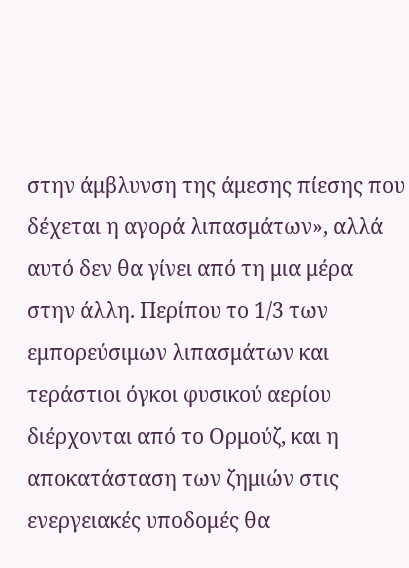στην άμβλυνση της άμεσης πίεσης που δέχεται η αγορά λιπασμάτων», αλλά αυτό δεν θα γίνει από τη μια μέρα στην άλλη. Περίπου το 1/3 των εμπορεύσιμων λιπασμάτων και τεράστιοι όγκοι φυσικού αερίου διέρχονται από το Ορμούζ, και η αποκατάσταση των ζημιών στις ενεργειακές υποδομές θα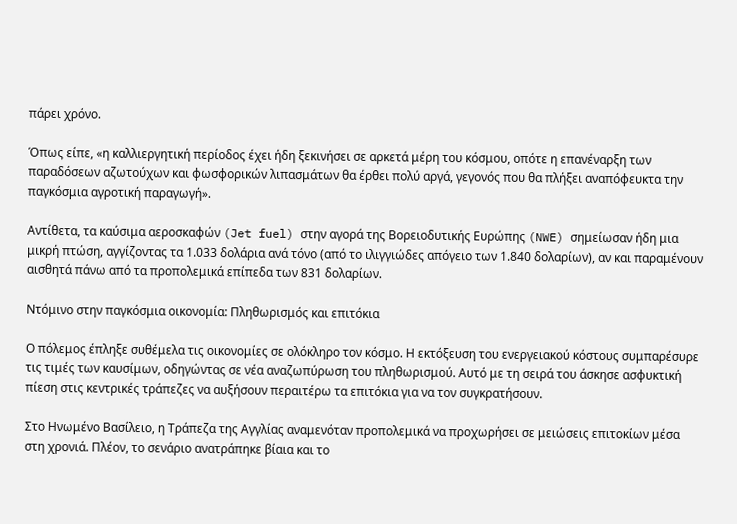πάρει χρόνο.

Όπως είπε, «η καλλιεργητική περίοδος έχει ήδη ξεκινήσει σε αρκετά μέρη του κόσμου, οπότε η επανέναρξη των παραδόσεων αζωτούχων και φωσφορικών λιπασμάτων θα έρθει πολύ αργά, γεγονός που θα πλήξει αναπόφευκτα την παγκόσμια αγροτική παραγωγή».

Αντίθετα, τα καύσιμα αεροσκαφών (Jet fuel) στην αγορά της Βορειοδυτικής Ευρώπης (NWE) σημείωσαν ήδη μια μικρή πτώση, αγγίζοντας τα 1.033 δολάρια ανά τόνο (από το ιλιγγιώδες απόγειο των 1.840 δολαρίων), αν και παραμένουν αισθητά πάνω από τα προπολεμικά επίπεδα των 831 δολαρίων.

Ντόμινο στην παγκόσμια οικονομία: Πληθωρισμός και επιτόκια

Ο πόλεμος έπληξε συθέμελα τις οικονομίες σε ολόκληρο τον κόσμο. Η εκτόξευση του ενεργειακού κόστους συμπαρέσυρε τις τιμές των καυσίμων, οδηγώντας σε νέα αναζωπύρωση του πληθωρισμού. Αυτό με τη σειρά του άσκησε ασφυκτική πίεση στις κεντρικές τράπεζες να αυξήσουν περαιτέρω τα επιτόκια για να τον συγκρατήσουν.

Στο Ηνωμένο Βασίλειο, η Τράπεζα της Αγγλίας αναμενόταν προπολεμικά να προχωρήσει σε μειώσεις επιτοκίων μέσα στη χρονιά. Πλέον, το σενάριο ανατράπηκε βίαια και το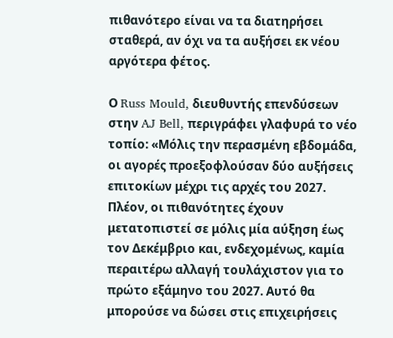πιθανότερο είναι να τα διατηρήσει σταθερά, αν όχι να τα αυξήσει εκ νέου αργότερα φέτος.

Ο Russ Mould, διευθυντής επενδύσεων στην AJ Bell, περιγράφει γλαφυρά το νέο τοπίο: «Μόλις την περασμένη εβδομάδα, οι αγορές προεξοφλούσαν δύο αυξήσεις επιτοκίων μέχρι τις αρχές του 2027. Πλέον, οι πιθανότητες έχουν μετατοπιστεί σε μόλις μία αύξηση έως τον Δεκέμβριο και, ενδεχομένως, καμία περαιτέρω αλλαγή τουλάχιστον για το πρώτο εξάμηνο του 2027. Αυτό θα μπορούσε να δώσει στις επιχειρήσεις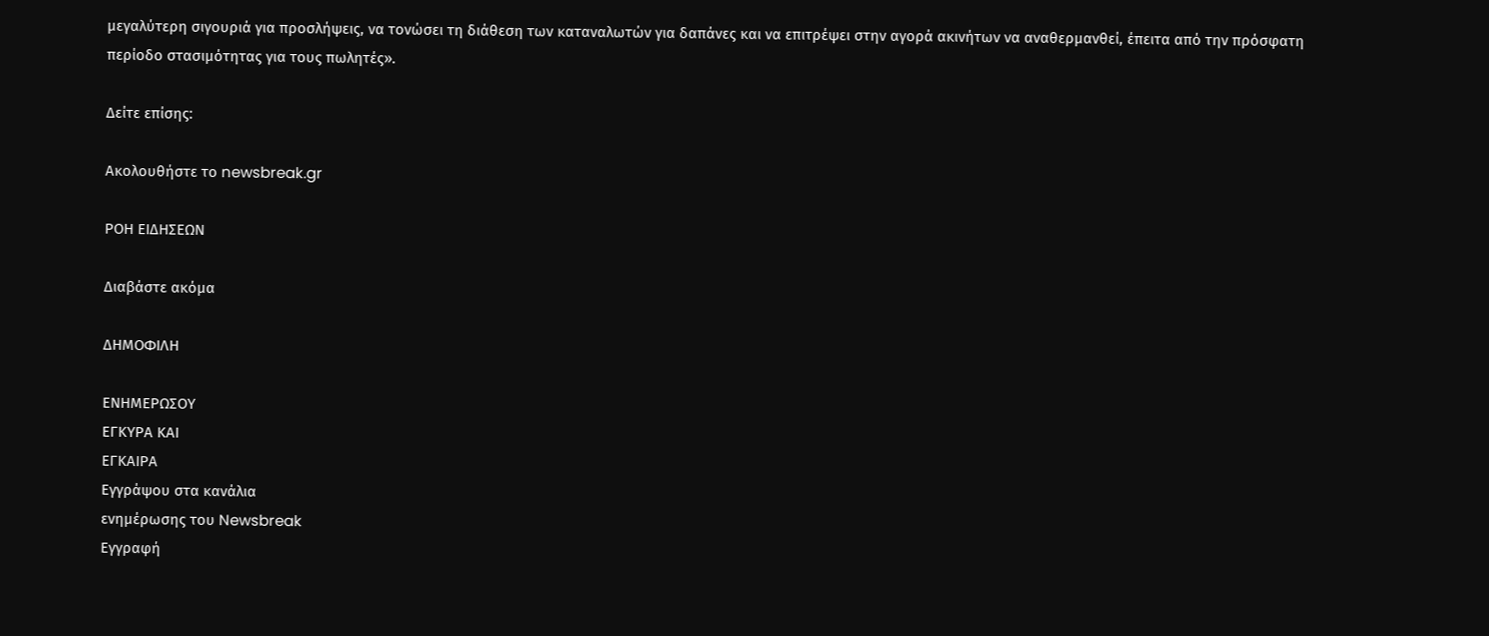μεγαλύτερη σιγουριά για προσλήψεις, να τονώσει τη διάθεση των καταναλωτών για δαπάνες και να επιτρέψει στην αγορά ακινήτων να αναθερμανθεί, έπειτα από την πρόσφατη περίοδο στασιμότητας για τους πωλητές».

Δείτε επίσης:

Ακολουθήστε το newsbreak.gr

ΡΟΗ ΕΙΔΗΣΕΩΝ

Διαβάστε ακόμα

ΔΗΜΟΦΙΛΗ

ΕΝΗΜΕΡΩΣΟΥ
ΕΓΚΥΡΑ ΚΑΙ
ΕΓΚΑΙΡΑ
Εγγράψου στα κανάλια
ενημέρωσης του Newsbreak
Εγγραφή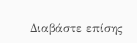Διαβάστε επίσης